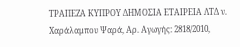ΤΡΑΠΕΖΑ ΚΥΠΡΟΥ ΔΗΜΟΣΙΑ ΕΤΑΙΡΕΙΑ ΛΤΔ ν. Χαράλαμπου Ψαρά, Αρ. Αγωγής: 2818/2010,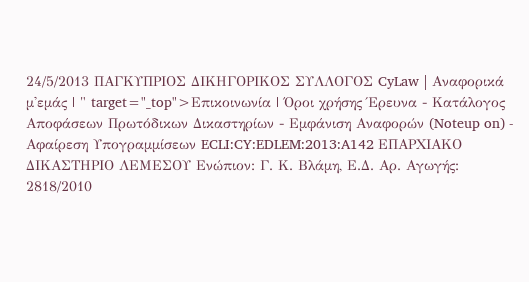24/5/2013 ΠΑΓΚΥΠΡΙΟΣ ΔΙΚΗΓΟΡΙΚΟΣ ΣΥΛΛΟΓΟΣ CyLaw | Αναφορικά μ'εμάς | " target="_top">Επικοινωνία | Όροι χρήσης Έρευνα - Κατάλογος Αποφάσεων Πρωτόδικων Δικαστηρίων - Εμφάνιση Αναφορών (Noteup on) - Αφαίρεση Υπογραμμίσεων ECLI:CY:EDLEM:2013:A142 ΕΠΑΡΧΙΑΚΟ ΔΙΚΑΣΤΗΡΙΟ ΛΕΜΕΣΟΥ Ενώπιον: Γ. Κ. Βλάμη, Ε.Δ. Αρ. Αγωγής: 2818/2010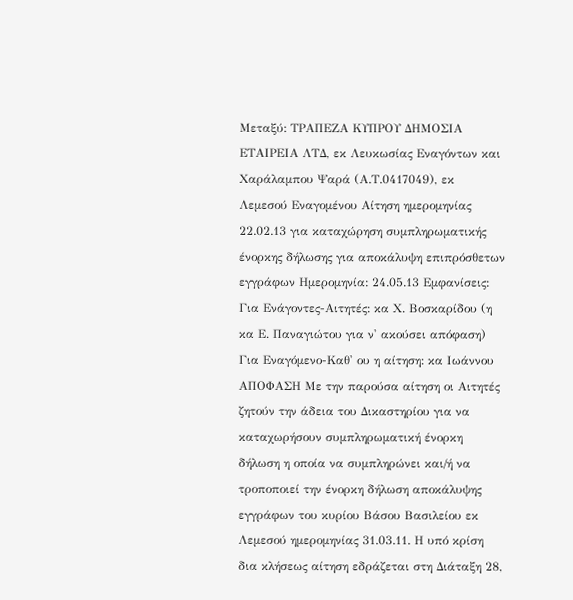Μεταξύ: ΤΡΑΠΕΖΑ ΚΥΠΡΟΥ ΔΗΜΟΣΙΑ ΕΤΑΙΡΕΙΑ ΛΤΔ, εκ Λευκωσίας Εναγόντων και Χαράλαμπου Ψαρά (Α.Τ.0417049), εκ Λεμεσού Εναγομένου Αίτηση ημερομηνίας 22.02.13 για καταχώρηση συμπληρωματικής ένορκης δήλωσης για αποκάλυψη επιπρόσθετων εγγράφων Ημερομηνία: 24.05.13 Εμφανίσεις: Για Ενάγοντες-Αιτητές: κα Χ. Βοσκαρίδου (η κα Ε. Παναγιώτου για ν' ακούσει απόφαση) Για Εναγόμενο-Καθ' ου η αίτηση: κα Ιωάννου ΑΠΟΦΑΣΗ Με την παρούσα αίτηση οι Αιτητές ζητούν την άδεια του Δικαστηρίου για να καταχωρήσουν συμπληρωματική ένορκη δήλωση η οποία να συμπληρώνει και/ή να τροποποιεί την ένορκη δήλωση αποκάλυψης εγγράφων του κυρίου Βάσου Βασιλείου εκ Λεμεσού ημερομηνίας 31.03.11. Η υπό κρίση δια κλήσεως αίτηση εδράζεται στη Διάταξη 28,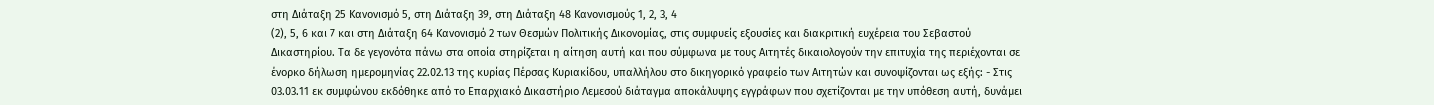στη Διάταξη 25 Κανονισμό 5, στη Διάταξη 39, στη Διάταξη 48 Κανονισμούς 1, 2, 3, 4
(2), 5, 6 και 7 και στη Διάταξη 64 Κανονισμό 2 των Θεσμών Πολιτικής Δικονομίας, στις συμφυείς εξουσίες και διακριτική ευχέρεια του Σεβαστού Δικαστηρίου. Τα δε γεγονότα πάνω στα οποία στηρίζεται η αίτηση αυτή και που σύμφωνα με τους Αιτητές δικαιολογούν την επιτυχία της περιέχονται σε ένορκο δήλωση ημερομηνίας 22.02.13 της κυρίας Πέρσας Κυριακίδου, υπαλλήλου στο δικηγορικό γραφείο των Αιτητών και συνοψίζονται ως εξής: - Στις 03.03.11 εκ συμφώνου εκδόθηκε από το Επαρχιακό Δικαστήριο Λεμεσού διάταγμα αποκάλυψης εγγράφων που σχετίζονται με την υπόθεση αυτή, δυνάμει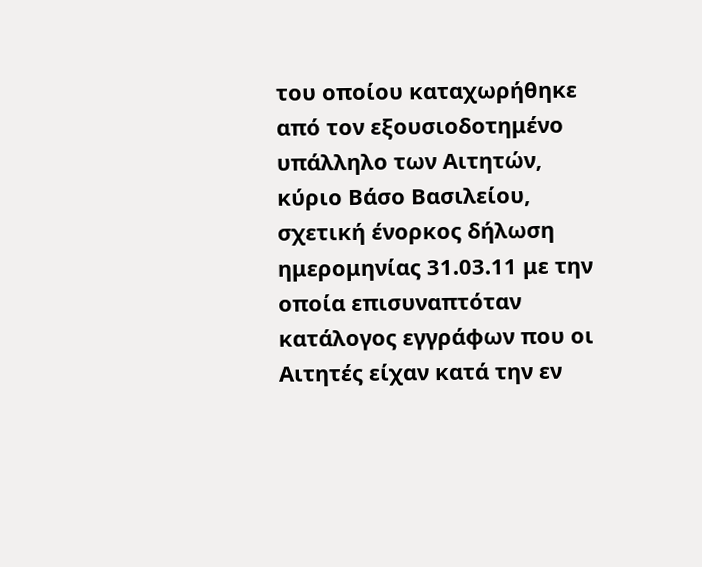του οποίου καταχωρήθηκε από τον εξουσιοδοτημένο υπάλληλο των Αιτητών, κύριο Βάσο Βασιλείου, σχετική ένορκος δήλωση ημερομηνίας 31.03.11 με την οποία επισυναπτόταν κατάλογος εγγράφων που οι Αιτητές είχαν κατά την εν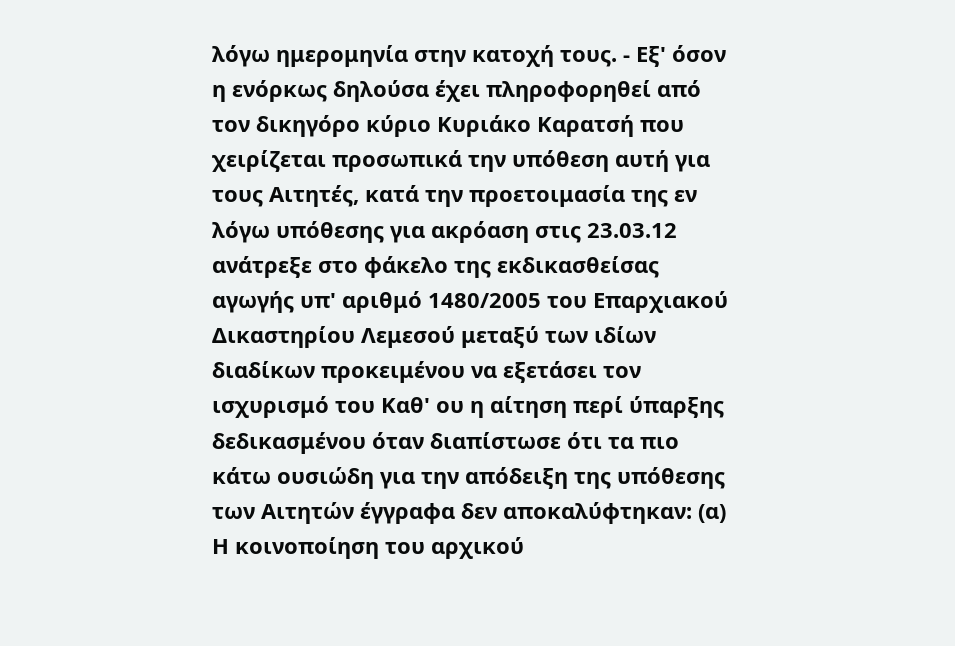λόγω ημερομηνία στην κατοχή τους. - Εξ' όσον η ενόρκως δηλούσα έχει πληροφορηθεί από τον δικηγόρο κύριο Κυριάκο Καρατσή που χειρίζεται προσωπικά την υπόθεση αυτή για τους Αιτητές, κατά την προετοιμασία της εν λόγω υπόθεσης για ακρόαση στις 23.03.12 ανάτρεξε στο φάκελο της εκδικασθείσας αγωγής υπ' αριθμό 1480/2005 του Επαρχιακού Δικαστηρίου Λεμεσού μεταξύ των ιδίων διαδίκων προκειμένου να εξετάσει τον ισχυρισμό του Καθ' ου η αίτηση περί ύπαρξης δεδικασμένου όταν διαπίστωσε ότι τα πιο κάτω ουσιώδη για την απόδειξη της υπόθεσης των Αιτητών έγγραφα δεν αποκαλύφτηκαν: (α) Η κοινοποίηση του αρχικού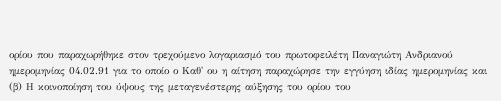ορίου που παραχωρήθηκε στον τρεχούμενο λογαριασμό του πρωτοφειλέτη Παναγιώτη Ανδριανού ημερομηνίας 04.02.91 για το οποίο ο Καθ' ου η αίτηση παραχώρησε την εγγύηση ιδίας ημερομηνίας και (β) Η κοινοποίηση του ύψους της μεταγενέστερης αύξησης του ορίου του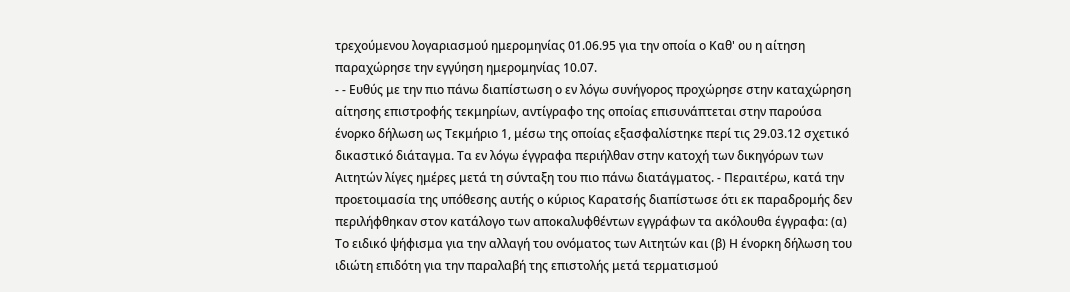τρεχούμενου λογαριασμού ημερομηνίας 01.06.95 για την οποία ο Καθ' ου η αίτηση παραχώρησε την εγγύηση ημερομηνίας 10.07.
- - Ευθύς με την πιο πάνω διαπίστωση ο εν λόγω συνήγορος προχώρησε στην καταχώρηση αίτησης επιστροφής τεκμηρίων, αντίγραφο της οποίας επισυνάπτεται στην παρούσα ένορκο δήλωση ως Τεκμήριο 1, μέσω της οποίας εξασφαλίστηκε περί τις 29.03.12 σχετικό δικαστικό διάταγμα. Τα εν λόγω έγγραφα περιήλθαν στην κατοχή των δικηγόρων των Αιτητών λίγες ημέρες μετά τη σύνταξη του πιο πάνω διατάγματος. - Περαιτέρω, κατά την προετοιμασία της υπόθεσης αυτής ο κύριος Καρατσής διαπίστωσε ότι εκ παραδρομής δεν περιλήφθηκαν στον κατάλογο των αποκαλυφθέντων εγγράφων τα ακόλουθα έγγραφα: (α) Το ειδικό ψήφισμα για την αλλαγή του ονόματος των Αιτητών και (β) Η ένορκη δήλωση του ιδιώτη επιδότη για την παραλαβή της επιστολής μετά τερματισμού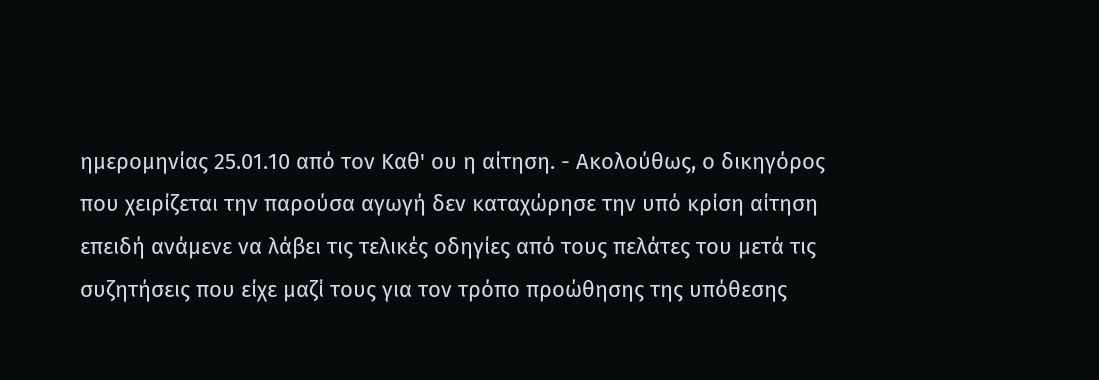ημερομηνίας 25.01.10 από τον Καθ' ου η αίτηση. - Ακολούθως, ο δικηγόρος που χειρίζεται την παρούσα αγωγή δεν καταχώρησε την υπό κρίση αίτηση επειδή ανάμενε να λάβει τις τελικές οδηγίες από τους πελάτες του μετά τις συζητήσεις που είχε μαζί τους για τον τρόπο προώθησης της υπόθεσης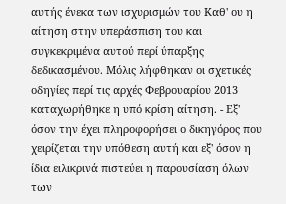αυτής ένεκα των ισχυρισμών του Καθ' ου η αίτηση στην υπεράσπιση του και συγκεκριμένα αυτού περί ύπαρξης δεδικασμένου. Μόλις λήφθηκαν οι σχετικές οδηγίες περί τις αρχές Φεβρουαρίου 2013 καταχωρήθηκε η υπό κρίση αίτηση. - Εξ' όσον την έχει πληροφορήσει ο δικηγόρος που χειρίζεται την υπόθεση αυτή και εξ' όσον η ίδια ειλικρινά πιστεύει η παρουσίαση όλων των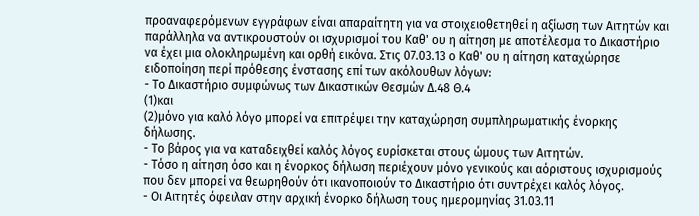προαναφερόμενων εγγράφων είναι απαραίτητη για να στοιχειοθετηθεί η αξίωση των Αιτητών και παράλληλα να αντικρουστούν οι ισχυρισμοί του Καθ' ου η αίτηση με αποτέλεσμα το Δικαστήριο να έχει μια ολοκληρωμένη και ορθή εικόνα. Στις 07.03.13 ο Καθ' ου η αίτηση καταχώρησε ειδοποίηση περί πρόθεσης ένστασης επί των ακόλουθων λόγων:
- Το Δικαστήριο συμφώνως των Δικαστικών Θεσμών Δ.48 Θ.4
(1)και
(2)μόνο για καλό λόγο μπορεί να επιτρέψει την καταχώρηση συμπληρωματικής ένορκης δήλωσης.
- Το βάρος για να καταδειχθεί καλός λόγος ευρίσκεται στους ώμους των Αιτητών.
- Τόσο η αίτηση όσο και η ένορκος δήλωση περιέχουν μόνο γενικούς και αόριστους ισχυρισμούς που δεν μπορεί να θεωρηθούν ότι ικανοποιούν το Δικαστήριο ότι συντρέχει καλός λόγος.
- Οι Αιτητές όφειλαν στην αρχική ένορκο δήλωση τους ημερομηνίας 31.03.11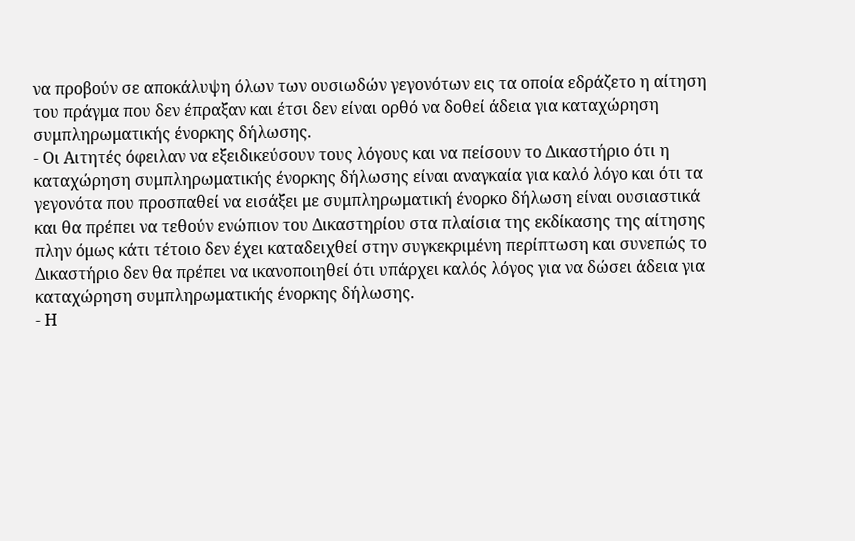να προβούν σε αποκάλυψη όλων των ουσιωδών γεγονότων εις τα οποία εδράζετο η αίτηση του πράγμα που δεν έπραξαν και έτσι δεν είναι ορθό να δοθεί άδεια για καταχώρηση συμπληρωματικής ένορκης δήλωσης.
- Οι Αιτητές όφειλαν να εξειδικεύσουν τους λόγους και να πείσουν το Δικαστήριο ότι η καταχώρηση συμπληρωματικής ένορκης δήλωσης είναι αναγκαία για καλό λόγο και ότι τα γεγονότα που προσπαθεί να εισάξει με συμπληρωματική ένορκο δήλωση είναι ουσιαστικά και θα πρέπει να τεθούν ενώπιον του Δικαστηρίου στα πλαίσια της εκδίκασης της αίτησης πλην όμως κάτι τέτοιο δεν έχει καταδειχθεί στην συγκεκριμένη περίπτωση και συνεπώς το Δικαστήριο δεν θα πρέπει να ικανοποιηθεί ότι υπάρχει καλός λόγος για να δώσει άδεια για καταχώρηση συμπληρωματικής ένορκης δήλωσης.
- Η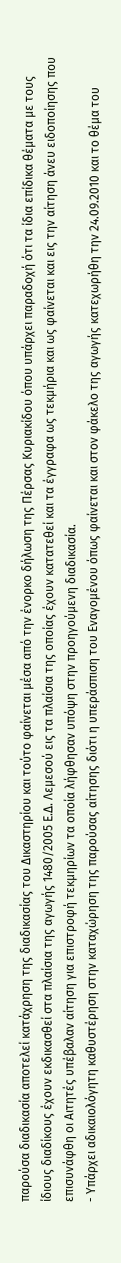παρούσα διαδικασία αποτελεί κατάχρηση της διαδικασίας του Δικαστηρίου και τούτο φαίνεται μέσα από την ένορκο δήλωση της Πέρσας Κυριακίδου όπου υπάρχει παραδοχή ότι τα ίδια επίδικα θέματα με τους ίδιους διαδίκους έχουν εκδικασθεί στα πλαίσια της αγωγής 1480/2005 Ε.Δ. Λεμεσού εις τα πλαίσια της οποίας έχουν κατατεθεί και τα έγγραφα ως τεκμήρια και ως φαίνεται και εις την αίτηση άνευ ειδοποίησης που επισυνάφθη οι Αιτητές υπέβαλαν αίτηση για επιστροφή τεκμηρίων τα οποία λήφθησαν υπόψη στην προηγούμενη διαδικασία.
- Υπάρχει αδικαιολόγητη καθυστέρηση στην καταχώρηση της παρούσας αίτησης διότι η υπεράσπιση του Εναγομένου όπως φαίνεται και στον φάκελο της αγωγής κατεχωρήθη την 24.09.2010 και το θέμα του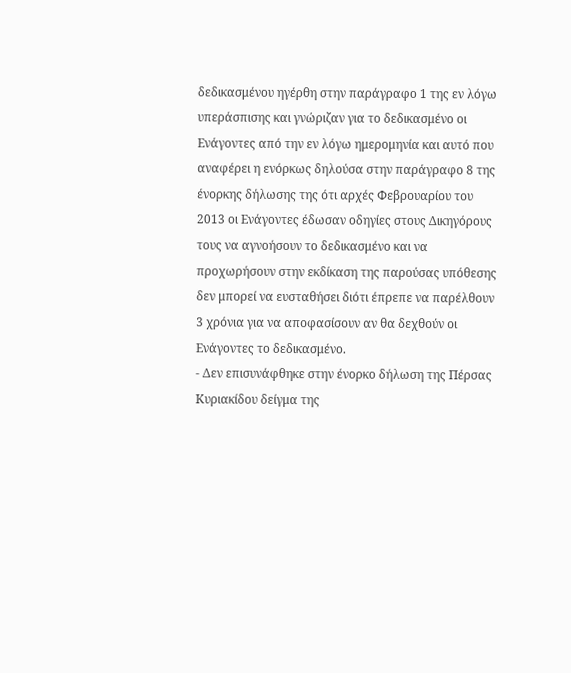δεδικασμένου ηγέρθη στην παράγραφο 1 της εν λόγω υπεράσπισης και γνώριζαν για το δεδικασμένο οι Ενάγοντες από την εν λόγω ημερομηνία και αυτό που αναφέρει η ενόρκως δηλούσα στην παράγραφο 8 της ένορκης δήλωσης της ότι αρχές Φεβρουαρίου του 2013 οι Ενάγοντες έδωσαν οδηγίες στους Δικηγόρους τους να αγνοήσουν το δεδικασμένο και να προχωρήσουν στην εκδίκαση της παρούσας υπόθεσης δεν μπορεί να ευσταθήσει διότι έπρεπε να παρέλθουν 3 χρόνια για να αποφασίσουν αν θα δεχθούν οι Ενάγοντες το δεδικασμένο.
- Δεν επισυνάφθηκε στην ένορκο δήλωση της Πέρσας Κυριακίδου δείγμα της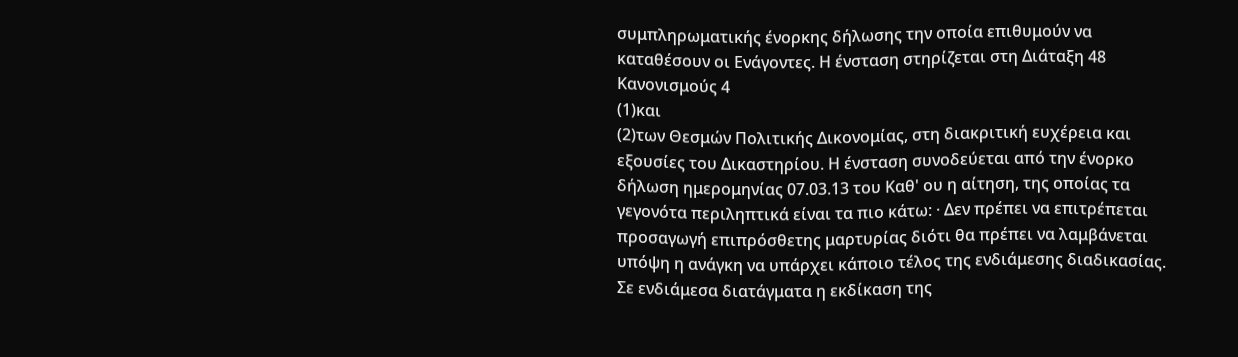συμπληρωματικής ένορκης δήλωσης την οποία επιθυμούν να καταθέσουν οι Ενάγοντες. Η ένσταση στηρίζεται στη Διάταξη 48 Κανονισμούς 4
(1)και
(2)των Θεσμών Πολιτικής Δικονομίας, στη διακριτική ευχέρεια και εξουσίες του Δικαστηρίου. Η ένσταση συνοδεύεται από την ένορκο δήλωση ημερομηνίας 07.03.13 του Καθ' ου η αίτηση, της οποίας τα γεγονότα περιληπτικά είναι τα πιο κάτω: · Δεν πρέπει να επιτρέπεται προσαγωγή επιπρόσθετης μαρτυρίας διότι θα πρέπει να λαμβάνεται υπόψη η ανάγκη να υπάρχει κάποιο τέλος της ενδιάμεσης διαδικασίας. Σε ενδιάμεσα διατάγματα η εκδίκαση της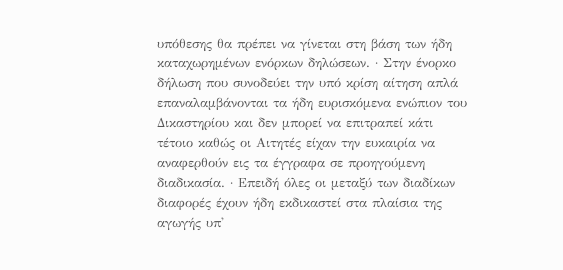υπόθεσης θα πρέπει να γίνεται στη βάση των ήδη καταχωρημένων ενόρκων δηλώσεων. · Στην ένορκο δήλωση που συνοδεύει την υπό κρίση αίτηση απλά επαναλαμβάνονται τα ήδη ευρισκόμενα ενώπιον του Δικαστηρίου και δεν μπορεί να επιτραπεί κάτι τέτοιο καθώς οι Αιτητές είχαν την ευκαιρία να αναφερθούν εις τα έγγραφα σε προηγούμενη διαδικασία. · Επειδή όλες οι μεταξύ των διαδίκων διαφορές έχουν ήδη εκδικαστεί στα πλαίσια της αγωγής υπ'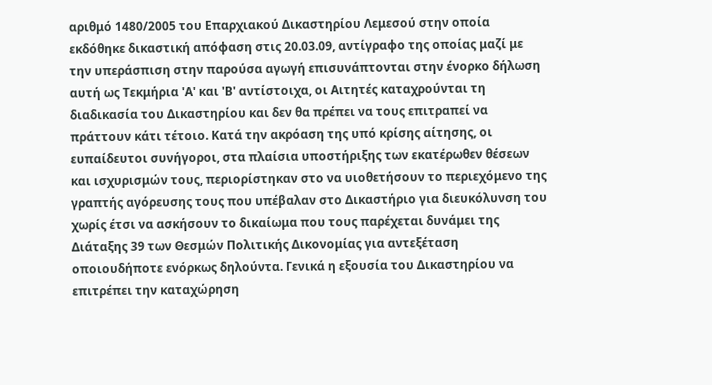αριθμό 1480/2005 του Επαρχιακού Δικαστηρίου Λεμεσού στην οποία εκδόθηκε δικαστική απόφαση στις 20.03.09, αντίγραφο της οποίας μαζί με την υπεράσπιση στην παρούσα αγωγή επισυνάπτονται στην ένορκο δήλωση αυτή ως Τεκμήρια 'Α' και 'Β' αντίστοιχα, οι Αιτητές καταχρούνται τη διαδικασία του Δικαστηρίου και δεν θα πρέπει να τους επιτραπεί να πράττουν κάτι τέτοιο. Κατά την ακρόαση της υπό κρίσης αίτησης, οι ευπαίδευτοι συνήγοροι, στα πλαίσια υποστήριξης των εκατέρωθεν θέσεων και ισχυρισμών τους, περιορίστηκαν στο να υιοθετήσουν το περιεχόμενο της γραπτής αγόρευσης τους που υπέβαλαν στο Δικαστήριο για διευκόλυνση του χωρίς έτσι να ασκήσουν το δικαίωμα που τους παρέχεται δυνάμει της Διάταξης 39 των Θεσμών Πολιτικής Δικονομίας για αντεξέταση οποιουδήποτε ενόρκως δηλούντα. Γενικά η εξουσία του Δικαστηρίου να επιτρέπει την καταχώρηση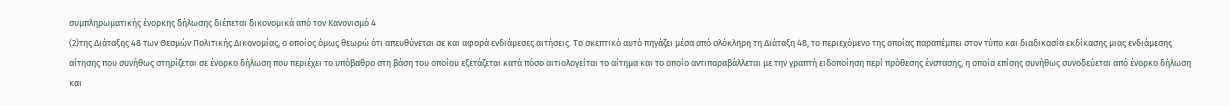συμπληρωματικής ένορκης δήλωσης διέπεται δικονομικά από τον Κανονισμό 4
(2)της Διάταξης 48 των Θεσμών Πολιτικής Δικονομίας, ο οποίος όμως θεωρώ ότι απευθύνεται σε και αφορά ενδιάμεσες αιτήσεις. Το σκεπτικό αυτό πηγάζει μέσα από ολόκληρη τη Διάταξη 48, το περιεχόμενο της οποίας παραπέμπει στον τύπο και διαδικασία εκδίκασης μιας ενδιάμεσης αίτησης που συνήθως στηρίζεται σε ένορκο δήλωση που περιέχει το υπόβαθρο στη βάση του οποίου εξετάζεται κατά πόσο αιτιολογείται το αίτημα και το οποίο αντιπαραβάλλεται με την γραπτή ειδοποίηση περί πρόθεσης ένστασης, η οποία επίσης συνήθως συνοδεύεται από ένορκο δήλωση και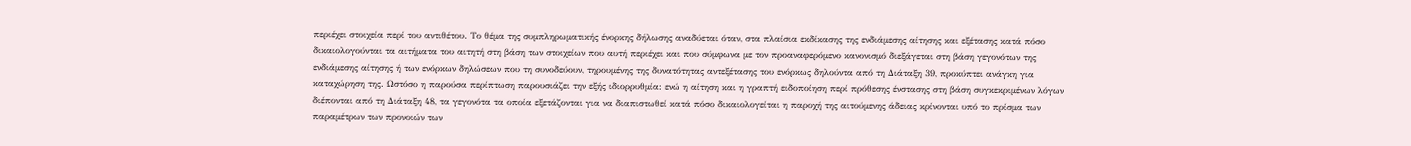περιέχει στοιχεία περί του αντιθέτου. Το θέμα της συμπληρωματικής ένορκης δήλωσης αναδύεται όταν, στα πλαίσια εκδίκασης της ενδιάμεσης αίτησης και εξέτασης κατά πόσο δικαιολογούνται τα αιτήματα του αιτητή στη βάση των στοιχείων που αυτή περιέχει και που σύμφωνα με τον προαναφερόμενο κανονισμό διεξάγεται στη βάση γεγονότων της ενδιάμεσης αίτησης ή των ενόρκων δηλώσεων που τη συνοδεύουν, τηρουμένης της δυνατότητας αντεξέτασης του ενόρκως δηλούντα από τη Διάταξη 39, προκύπτει ανάγκη για καταχώρηση της. Ωστόσο η παρούσα περίπτωση παρουσιάζει την εξής ιδιορρυθμία: ενώ η αίτηση και η γραπτή ειδοποίηση περί πρόθεσης ένστασης στη βάση συγκεκριμένων λόγων διέπονται από τη Διάταξη 48, τα γεγονότα τα οποία εξετάζονται για να διαπιστωθεί κατά πόσο δικαιολογείται η παροχή της αιτούμενης άδειας κρίνονται υπό το πρίσμα των παραμέτρων των προνοιών των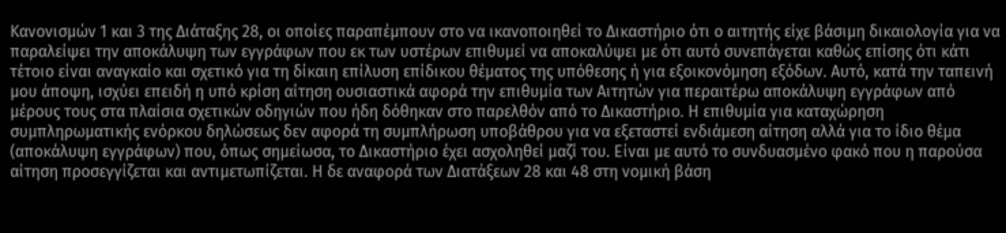Κανονισμών 1 και 3 της Διάταξης 28, οι οποίες παραπέμπουν στο να ικανοποιηθεί το Δικαστήριο ότι ο αιτητής είχε βάσιμη δικαιολογία για να παραλείψει την αποκάλυψη των εγγράφων που εκ των υστέρων επιθυμεί να αποκαλύψει με ότι αυτό συνεπάγεται καθώς επίσης ότι κάτι τέτοιο είναι αναγκαίο και σχετικό για τη δίκαιη επίλυση επίδικου θέματος της υπόθεσης ή για εξοικονόμηση εξόδων. Αυτό, κατά την ταπεινή μου άποψη, ισχύει επειδή η υπό κρίση αίτηση ουσιαστικά αφορά την επιθυμία των Αιτητών για περαιτέρω αποκάλυψη εγγράφων από μέρους τους στα πλαίσια σχετικών οδηγιών που ήδη δόθηκαν στο παρελθόν από το Δικαστήριο. Η επιθυμία για καταχώρηση συμπληρωματικής ενόρκου δηλώσεως δεν αφορά τη συμπλήρωση υποβάθρου για να εξεταστεί ενδιάμεση αίτηση αλλά για το ίδιο θέμα (αποκάλυψη εγγράφων) που, όπως σημείωσα, το Δικαστήριο έχει ασχοληθεί μαζί του. Είναι με αυτό το συνδυασμένο φακό που η παρούσα αίτηση προσεγγίζεται και αντιμετωπίζεται. Η δε αναφορά των Διατάξεων 28 και 48 στη νομική βάση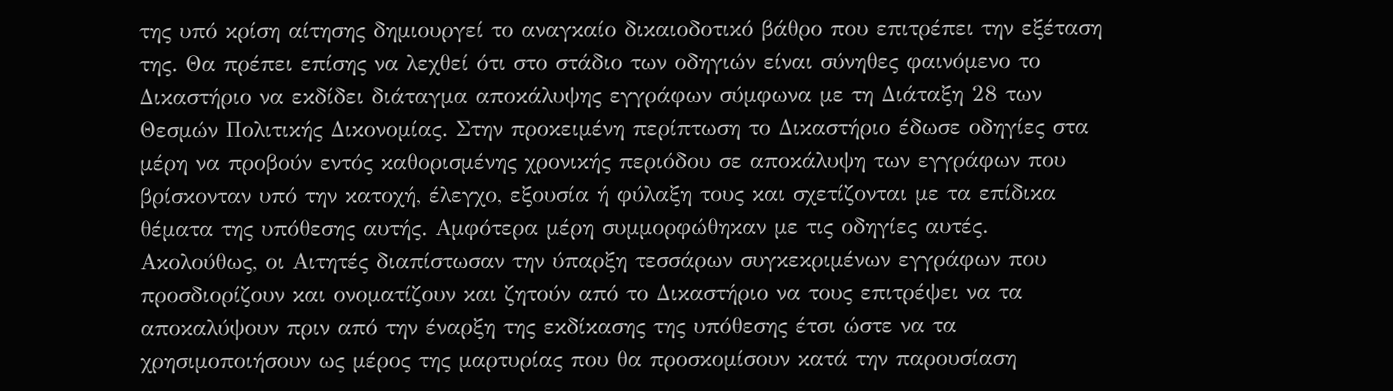της υπό κρίση αίτησης δημιουργεί το αναγκαίο δικαιοδοτικό βάθρο που επιτρέπει την εξέταση της. Θα πρέπει επίσης να λεχθεί ότι στο στάδιο των οδηγιών είναι σύνηθες φαινόμενο το Δικαστήριο να εκδίδει διάταγμα αποκάλυψης εγγράφων σύμφωνα με τη Διάταξη 28 των Θεσμών Πολιτικής Δικονομίας. Στην προκειμένη περίπτωση το Δικαστήριο έδωσε οδηγίες στα μέρη να προβούν εντός καθορισμένης χρονικής περιόδου σε αποκάλυψη των εγγράφων που βρίσκονταν υπό την κατοχή, έλεγχο, εξουσία ή φύλαξη τους και σχετίζονται με τα επίδικα θέματα της υπόθεσης αυτής. Αμφότερα μέρη συμμορφώθηκαν με τις οδηγίες αυτές. Ακολούθως, οι Αιτητές διαπίστωσαν την ύπαρξη τεσσάρων συγκεκριμένων εγγράφων που προσδιορίζουν και ονοματίζουν και ζητούν από το Δικαστήριο να τους επιτρέψει να τα αποκαλύψουν πριν από την έναρξη της εκδίκασης της υπόθεσης έτσι ώστε να τα χρησιμοποιήσουν ως μέρος της μαρτυρίας που θα προσκομίσουν κατά την παρουσίαση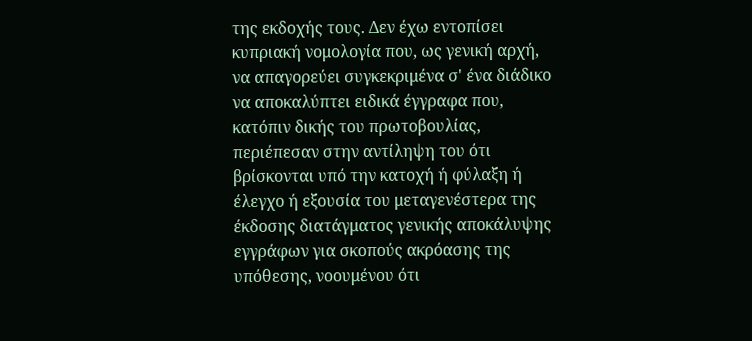της εκδοχής τους. Δεν έχω εντοπίσει κυπριακή νομολογία που, ως γενική αρχή, να απαγορεύει συγκεκριμένα σ' ένα διάδικο να αποκαλύπτει ειδικά έγγραφα που, κατόπιν δικής του πρωτοβουλίας, περιέπεσαν στην αντίληψη του ότι βρίσκονται υπό την κατοχή ή φύλαξη ή έλεγχο ή εξουσία του μεταγενέστερα της έκδοσης διατάγματος γενικής αποκάλυψης εγγράφων για σκοπούς ακρόασης της υπόθεσης, νοουμένου ότι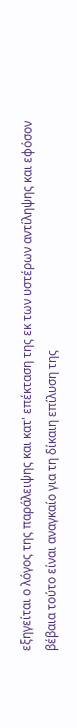εξηγείται ο λόγος της παράλειψης και κατ' επέκταση της εκ των υστέρων αντίληψης και εφόσον βέβαια τούτο είναι αναγκαίο για τη δίκαιη επίλυση της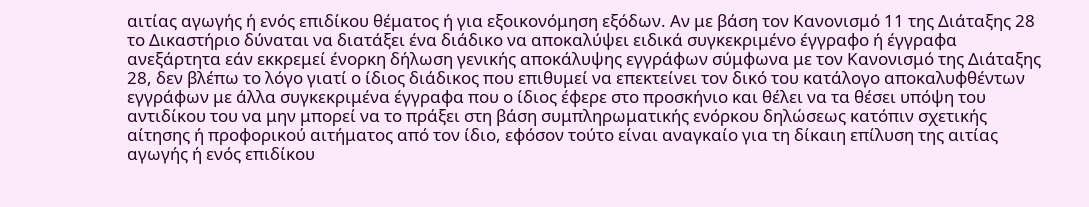αιτίας αγωγής ή ενός επιδίκου θέματος ή για εξοικονόμηση εξόδων. Αν με βάση τον Κανονισμό 11 της Διάταξης 28 το Δικαστήριο δύναται να διατάξει ένα διάδικο να αποκαλύψει ειδικά συγκεκριμένο έγγραφο ή έγγραφα ανεξάρτητα εάν εκκρεμεί ένορκη δήλωση γενικής αποκάλυψης εγγράφων σύμφωνα με τον Κανονισμό της Διάταξης 28, δεν βλέπω το λόγο γιατί ο ίδιος διάδικος που επιθυμεί να επεκτείνει τον δικό του κατάλογο αποκαλυφθέντων εγγράφων με άλλα συγκεκριμένα έγγραφα που ο ίδιος έφερε στο προσκήνιο και θέλει να τα θέσει υπόψη του αντιδίκου του να μην μπορεί να το πράξει στη βάση συμπληρωματικής ενόρκου δηλώσεως κατόπιν σχετικής αίτησης ή προφορικού αιτήματος από τον ίδιο, εφόσον τούτο είναι αναγκαίο για τη δίκαιη επίλυση της αιτίας αγωγής ή ενός επιδίκου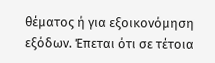θέματος ή για εξοικονόμηση εξόδων. Έπεται ότι σε τέτοια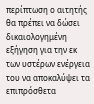περίπτωση ο αιτητής θα πρέπει να δώσει δικαιολογημένη εξήγηση για την εκ των υστέρων ενέργεια του να αποκαλύψει τα επιπρόσθετα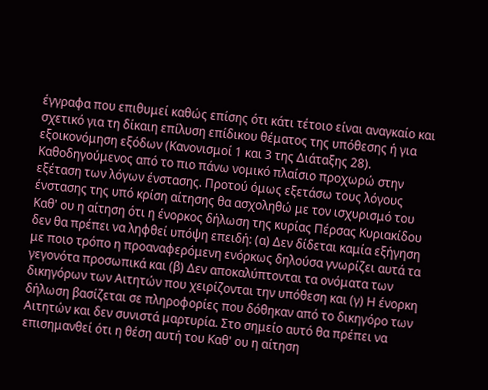έγγραφα που επιθυμεί καθώς επίσης ότι κάτι τέτοιο είναι αναγκαίο και σχετικό για τη δίκαιη επίλυση επίδικου θέματος της υπόθεσης ή για εξοικονόμηση εξόδων (Κανονισμοί 1 και 3 της Διάταξης 28). Καθοδηγούμενος από το πιο πάνω νομικό πλαίσιο προχωρώ στην εξέταση των λόγων ένστασης. Προτού όμως εξετάσω τους λόγους ένστασης της υπό κρίση αίτησης θα ασχοληθώ με τον ισχυρισμό του Καθ' ου η αίτηση ότι η ένορκος δήλωση της κυρίας Πέρσας Κυριακίδου δεν θα πρέπει να ληφθεί υπόψη επειδή: (α) Δεν δίδεται καμία εξήγηση με ποιο τρόπο η προαναφερόμενη ενόρκως δηλούσα γνωρίζει αυτά τα γεγονότα προσωπικά και (β) Δεν αποκαλύπτονται τα ονόματα των δικηγόρων των Αιτητών που χειρίζονται την υπόθεση και (γ) Η ένορκη δήλωση βασίζεται σε πληροφορίες που δόθηκαν από το δικηγόρο των Αιτητών και δεν συνιστά μαρτυρία. Στο σημείο αυτό θα πρέπει να επισημανθεί ότι η θέση αυτή του Καθ' ου η αίτηση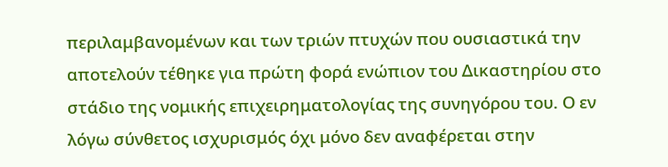περιλαμβανομένων και των τριών πτυχών που ουσιαστικά την αποτελούν τέθηκε για πρώτη φορά ενώπιον του Δικαστηρίου στο στάδιο της νομικής επιχειρηματολογίας της συνηγόρου του. Ο εν λόγω σύνθετος ισχυρισμός όχι μόνο δεν αναφέρεται στην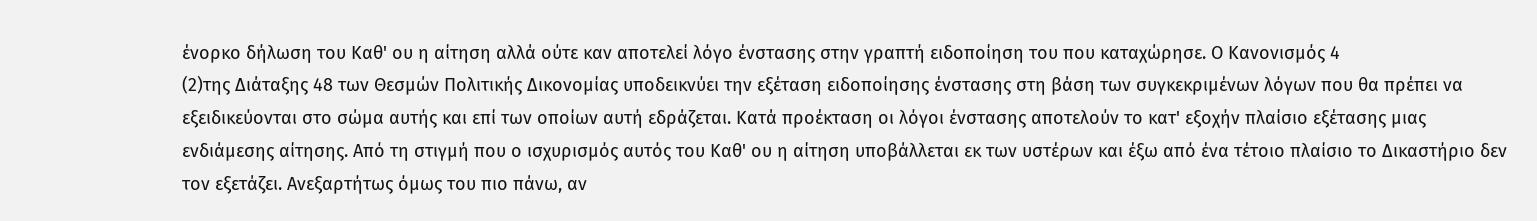ένορκο δήλωση του Καθ' ου η αίτηση αλλά ούτε καν αποτελεί λόγο ένστασης στην γραπτή ειδοποίηση του που καταχώρησε. Ο Κανονισμός 4
(2)της Διάταξης 48 των Θεσμών Πολιτικής Δικονομίας υποδεικνύει την εξέταση ειδοποίησης ένστασης στη βάση των συγκεκριμένων λόγων που θα πρέπει να εξειδικεύονται στο σώμα αυτής και επί των οποίων αυτή εδράζεται. Κατά προέκταση οι λόγοι ένστασης αποτελούν το κατ' εξοχήν πλαίσιο εξέτασης μιας ενδιάμεσης αίτησης. Από τη στιγμή που ο ισχυρισμός αυτός του Καθ' ου η αίτηση υποβάλλεται εκ των υστέρων και έξω από ένα τέτοιο πλαίσιο το Δικαστήριο δεν τον εξετάζει. Ανεξαρτήτως όμως του πιο πάνω, αν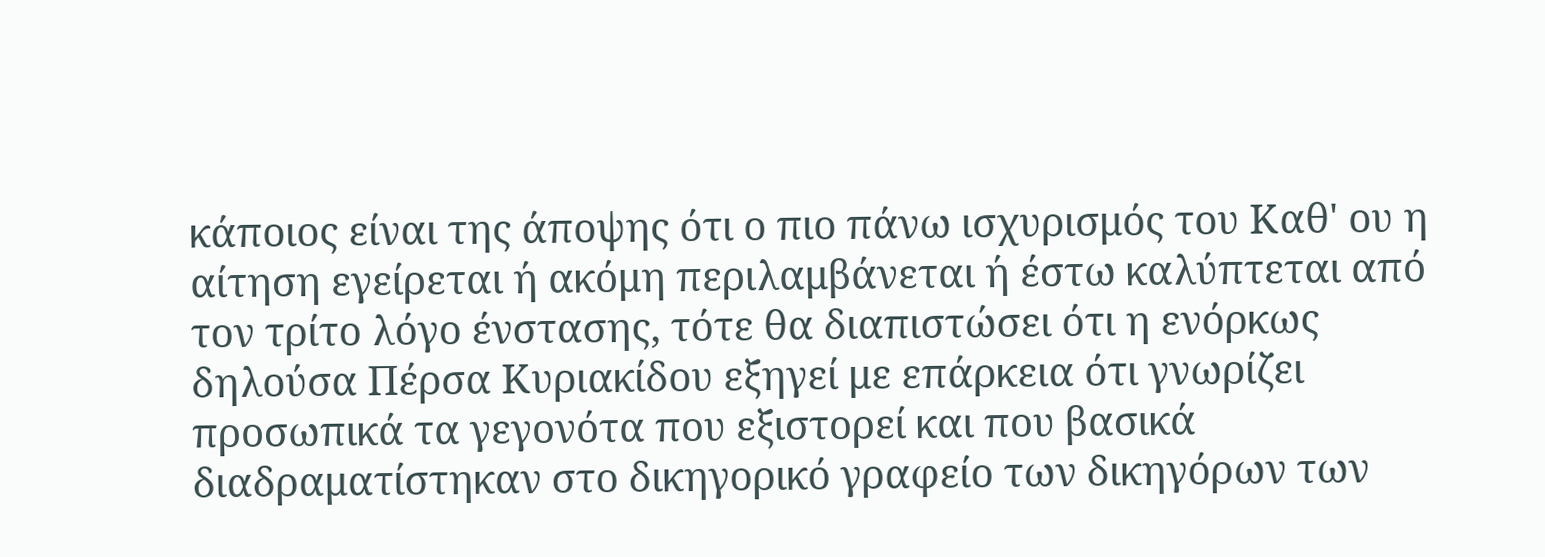κάποιος είναι της άποψης ότι ο πιο πάνω ισχυρισμός του Καθ' ου η αίτηση εγείρεται ή ακόμη περιλαμβάνεται ή έστω καλύπτεται από τον τρίτο λόγο ένστασης, τότε θα διαπιστώσει ότι η ενόρκως δηλούσα Πέρσα Κυριακίδου εξηγεί με επάρκεια ότι γνωρίζει προσωπικά τα γεγονότα που εξιστορεί και που βασικά διαδραματίστηκαν στο δικηγορικό γραφείο των δικηγόρων των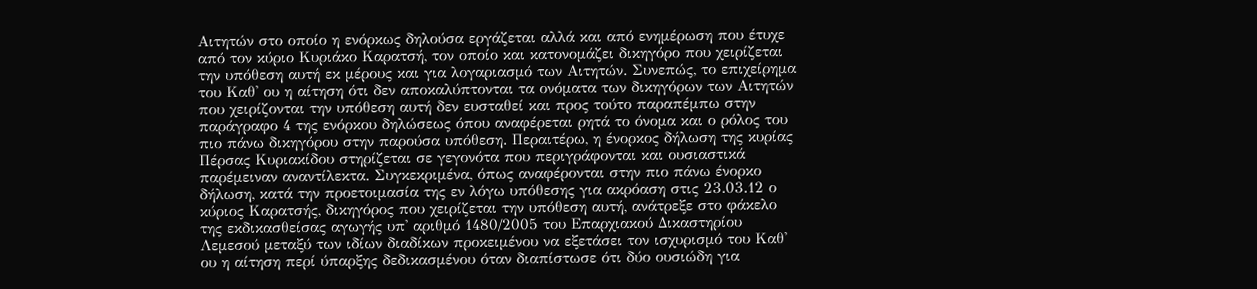Αιτητών στο οποίο η ενόρκως δηλούσα εργάζεται αλλά και από ενημέρωση που έτυχε από τον κύριο Κυριάκο Καρατσή, τον οποίο και κατονομάζει δικηγόρο που χειρίζεται την υπόθεση αυτή εκ μέρους και για λογαριασμό των Αιτητών. Συνεπώς, το επιχείρημα του Καθ' ου η αίτηση ότι δεν αποκαλύπτονται τα ονόματα των δικηγόρων των Αιτητών που χειρίζονται την υπόθεση αυτή δεν ευσταθεί και προς τούτο παραπέμπω στην παράγραφο 4 της ενόρκου δηλώσεως όπου αναφέρεται ρητά το όνομα και ο ρόλος του πιο πάνω δικηγόρου στην παρούσα υπόθεση. Περαιτέρω, η ένορκος δήλωση της κυρίας Πέρσας Κυριακίδου στηρίζεται σε γεγονότα που περιγράφονται και ουσιαστικά παρέμειναν αναντίλεκτα. Συγκεκριμένα, όπως αναφέρονται στην πιο πάνω ένορκο δήλωση, κατά την προετοιμασία της εν λόγω υπόθεσης για ακρόαση στις 23.03.12 ο κύριος Καρατσής, δικηγόρος που χειρίζεται την υπόθεση αυτή, ανάτρεξε στο φάκελο της εκδικασθείσας αγωγής υπ' αριθμό 1480/2005 του Επαρχιακού Δικαστηρίου Λεμεσού μεταξύ των ιδίων διαδίκων προκειμένου να εξετάσει τον ισχυρισμό του Καθ' ου η αίτηση περί ύπαρξης δεδικασμένου όταν διαπίστωσε ότι δύο ουσιώδη για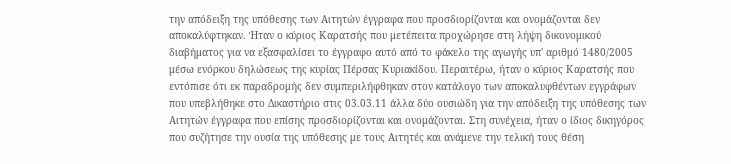την απόδειξη της υπόθεσης των Αιτητών έγγραφα που προσδιορίζονται και ονομάζονται δεν αποκαλύφτηκαν. Ήταν ο κύριος Καρατσής που μετέπειτα προχώρησε στη λήψη δικονομικού διαβήματος για να εξασφαλίσει το έγγραφο αυτό από το φάκελο της αγωγής υπ' αριθμό 1480/2005 μέσω ενόρκου δηλώσεως της κυρίας Πέρσας Κυριακίδου. Περαιτέρω, ήταν ο κύριος Καρατσής που εντόπισε ότι εκ παραδρομής δεν συμπεριλήφθηκαν στον κατάλογο των αποκαλυφθέντων εγγράφων που υπεβλήθηκε στο Δικαστήριο στις 03.03.11 άλλα δύο ουσιώδη για την απόδειξη της υπόθεσης των Αιτητών έγγραφα που επίσης προσδιορίζονται και ονομάζονται. Στη συνέχεια, ήταν ο ίδιος δικηγόρος που συζήτησε την ουσία της υπόθεσης με τους Αιτητές και ανάμενε την τελική τους θέση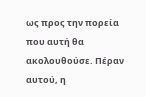ως προς την πορεία που αυτή θα ακολουθούσε. Πέραν αυτού, η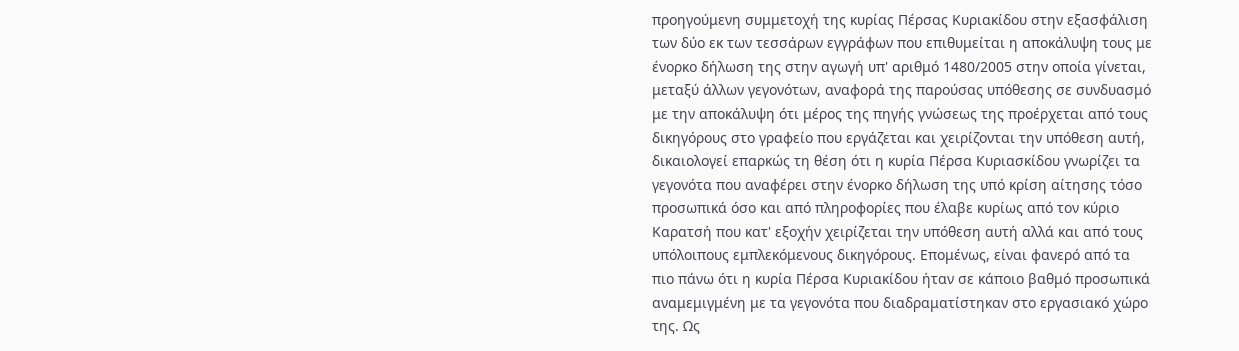προηγούμενη συμμετοχή της κυρίας Πέρσας Κυριακίδου στην εξασφάλιση των δύο εκ των τεσσάρων εγγράφων που επιθυμείται η αποκάλυψη τους με ένορκο δήλωση της στην αγωγή υπ' αριθμό 1480/2005 στην οποία γίνεται, μεταξύ άλλων γεγονότων, αναφορά της παρούσας υπόθεσης σε συνδυασμό με την αποκάλυψη ότι μέρος της πηγής γνώσεως της προέρχεται από τους δικηγόρους στο γραφείο που εργάζεται και χειρίζονται την υπόθεση αυτή, δικαιολογεί επαρκώς τη θέση ότι η κυρία Πέρσα Κυριασκίδου γνωρίζει τα γεγονότα που αναφέρει στην ένορκο δήλωση της υπό κρίση αίτησης τόσο προσωπικά όσο και από πληροφορίες που έλαβε κυρίως από τον κύριο Καρατσή που κατ' εξοχήν χειρίζεται την υπόθεση αυτή αλλά και από τους υπόλοιπους εμπλεκόμενους δικηγόρους. Επομένως, είναι φανερό από τα πιο πάνω ότι η κυρία Πέρσα Κυριακίδου ήταν σε κάποιο βαθμό προσωπικά αναμεμιγμένη με τα γεγονότα που διαδραματίστηκαν στο εργασιακό χώρο της. Ως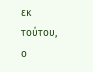εκ τούτου, ο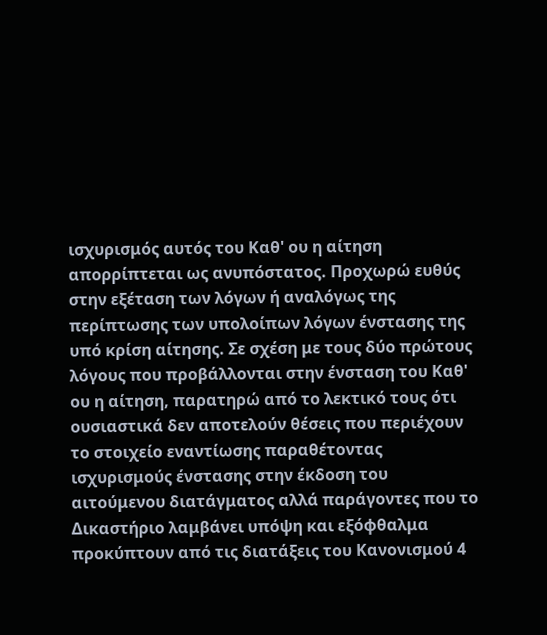ισχυρισμός αυτός του Καθ' ου η αίτηση απορρίπτεται ως ανυπόστατος. Προχωρώ ευθύς στην εξέταση των λόγων ή αναλόγως της περίπτωσης των υπολοίπων λόγων ένστασης της υπό κρίση αίτησης. Σε σχέση με τους δύο πρώτους λόγους που προβάλλονται στην ένσταση του Καθ' ου η αίτηση, παρατηρώ από το λεκτικό τους ότι ουσιαστικά δεν αποτελούν θέσεις που περιέχουν το στοιχείο εναντίωσης παραθέτοντας ισχυρισμούς ένστασης στην έκδοση του αιτούμενου διατάγματος αλλά παράγοντες που το Δικαστήριο λαμβάνει υπόψη και εξόφθαλμα προκύπτουν από τις διατάξεις του Κανονισμού 4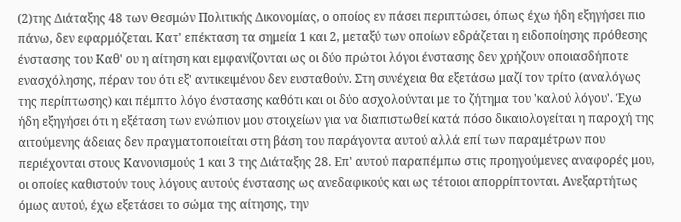(2)της Διάταξης 48 των Θεσμών Πολιτικής Δικονομίας, ο οποίος εν πάσει περιπτώσει, όπως έχω ήδη εξηγήσει πιο πάνω, δεν εφαρμόζεται. Κατ' επέκταση τα σημεία 1 και 2, μεταξύ των οποίων εδράζεται η ειδοποίησης πρόθεσης ένστασης του Καθ' ου η αίτηση και εμφανίζονται ως οι δύο πρώτοι λόγοι ένστασης δεν χρήζουν οποιασδήποτε ενασχόλησης, πέραν του ότι εξ' αντικειμένου δεν ευσταθούν. Στη συνέχεια θα εξετάσω μαζί τον τρίτο (αναλόγως της περίπτωσης) και πέμπτο λόγο ένστασης καθότι και οι δύο ασχολούνται με το ζήτημα του 'καλού λόγου'. Έχω ήδη εξηγήσει ότι η εξέταση των ενώπιον μου στοιχείων για να διαπιστωθεί κατά πόσο δικαιολογείται η παροχή της αιτούμενης άδειας δεν πραγματοποιείται στη βάση του παράγοντα αυτού αλλά επί των παραμέτρων που περιέχονται στους Κανονισμούς 1 και 3 της Διάταξης 28. Επ' αυτού παραπέμπω στις προηγούμενες αναφορές μου, οι οποίες καθιστούν τους λόγους αυτούς ένστασης ως ανεδαφικούς και ως τέτοιοι απορρίπτονται. Ανεξαρτήτως όμως αυτού, έχω εξετάσει το σώμα της αίτησης, την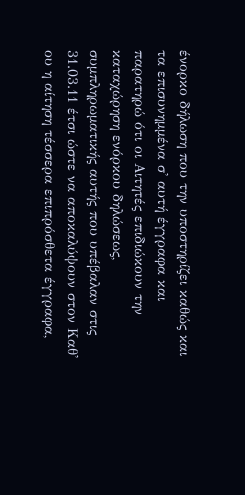ένορκο δήλωση που την υποστηρίζει καθώς και τα επισυνημμένα σ' αυτή έγγραφα και παρατηρώ ότι οι Αιτητές επιδιώκουν την καταχώρηση ενόρκου δηλώσεως, συμπληρωματικής αυτής που υπέβαλαν στις 31.03.11 έτσι ώστε να αποκαλύψουν στον Καθ' ου η αίτηση τέσσερα επιπρόσθετα έγγραφα,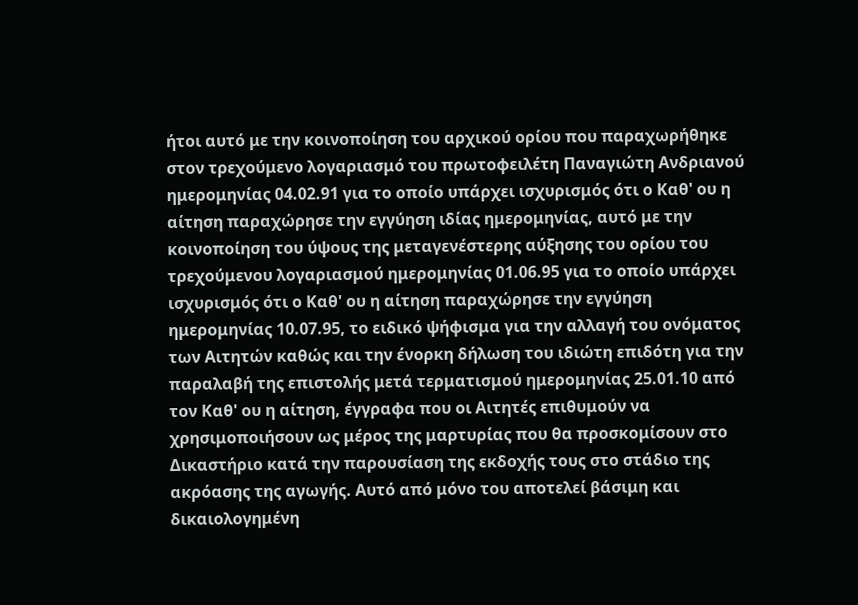ήτοι αυτό με την κοινοποίηση του αρχικού ορίου που παραχωρήθηκε στον τρεχούμενο λογαριασμό του πρωτοφειλέτη Παναγιώτη Ανδριανού ημερομηνίας 04.02.91 για το οποίο υπάρχει ισχυρισμός ότι ο Καθ' ου η αίτηση παραχώρησε την εγγύηση ιδίας ημερομηνίας, αυτό με την κοινοποίηση του ύψους της μεταγενέστερης αύξησης του ορίου του τρεχούμενου λογαριασμού ημερομηνίας 01.06.95 για το οποίο υπάρχει ισχυρισμός ότι ο Καθ' ου η αίτηση παραχώρησε την εγγύηση ημερομηνίας 10.07.95, το ειδικό ψήφισμα για την αλλαγή του ονόματος των Αιτητών καθώς και την ένορκη δήλωση του ιδιώτη επιδότη για την παραλαβή της επιστολής μετά τερματισμού ημερομηνίας 25.01.10 από τον Καθ' ου η αίτηση, έγγραφα που οι Αιτητές επιθυμούν να χρησιμοποιήσουν ως μέρος της μαρτυρίας που θα προσκομίσουν στο Δικαστήριο κατά την παρουσίαση της εκδοχής τους στο στάδιο της ακρόασης της αγωγής. Αυτό από μόνο του αποτελεί βάσιμη και δικαιολογημένη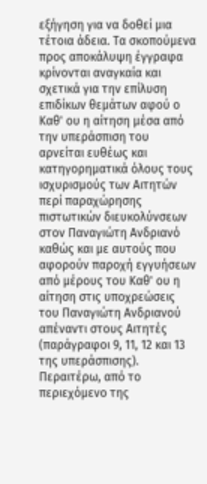εξήγηση για να δοθεί μια τέτοια άδεια. Τα σκοπούμενα προς αποκάλυψη έγγραφα κρίνονται αναγκαία και σχετικά για την επίλυση επιδίκων θεμάτων αφού ο Καθ' ου η αίτηση μέσα από την υπεράσπιση του αρνείται ευθέως και κατηγορηματικά όλους τους ισχυρισμούς των Αιτητών περί παραχώρησης πιστωτικών διευκολύνσεων στον Παναγιώτη Ανδριανό καθώς και με αυτούς που αφορούν παροχή εγγυήσεων από μέρους του Καθ' ου η αίτηση στις υποχρεώσεις του Παναγιώτη Ανδριανού απέναντι στους Αιτητές (παράγραφοι 9, 11, 12 και 13 της υπεράσπισης). Περαιτέρω, από το περιεχόμενο της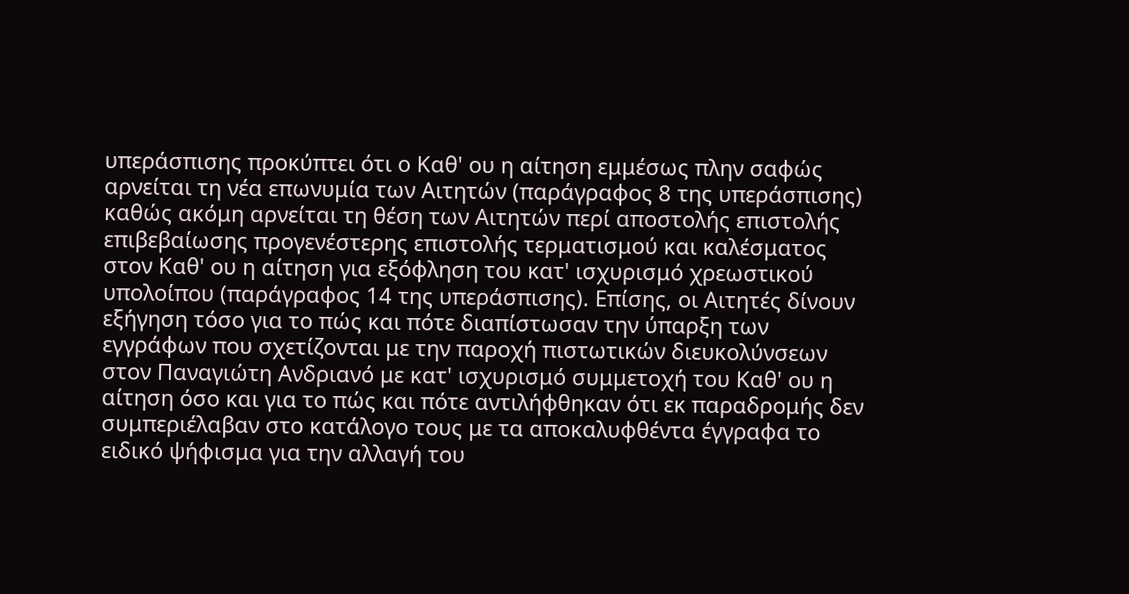υπεράσπισης προκύπτει ότι ο Καθ' ου η αίτηση εμμέσως πλην σαφώς αρνείται τη νέα επωνυμία των Αιτητών (παράγραφος 8 της υπεράσπισης) καθώς ακόμη αρνείται τη θέση των Αιτητών περί αποστολής επιστολής επιβεβαίωσης προγενέστερης επιστολής τερματισμού και καλέσματος στον Καθ' ου η αίτηση για εξόφληση του κατ' ισχυρισμό χρεωστικού υπολοίπου (παράγραφος 14 της υπεράσπισης). Επίσης, οι Αιτητές δίνουν εξήγηση τόσο για το πώς και πότε διαπίστωσαν την ύπαρξη των εγγράφων που σχετίζονται με την παροχή πιστωτικών διευκολύνσεων στον Παναγιώτη Ανδριανό με κατ' ισχυρισμό συμμετοχή του Καθ' ου η αίτηση όσο και για το πώς και πότε αντιλήφθηκαν ότι εκ παραδρομής δεν συμπεριέλαβαν στο κατάλογο τους με τα αποκαλυφθέντα έγγραφα το ειδικό ψήφισμα για την αλλαγή του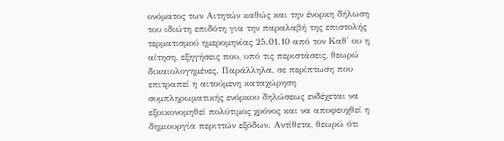ονόματος των Αιτητών καθώς και την ένορκη δήλωση του ιδιώτη επιδότη για την παραλαβή της επιστολής τερματισμού ημερομηνίας 25.01.10 από τον Καθ' ου η αίτηση, εξηγήσεις που, υπό τις περιστάσεις, θεωρώ δικαιολογημένες. Παράλληλα, σε περίπτωση που επιτραπεί η αιτούμενη καταχώρηση συμπληρωματικής ενόρκου δηλώσεως ενδέχεται να εξοικονομηθεί πολύτιμος χρόνος και να αποφευχθεί η δημιουργία περιττών εξόδων. Αντίθετα, θεωρώ ότι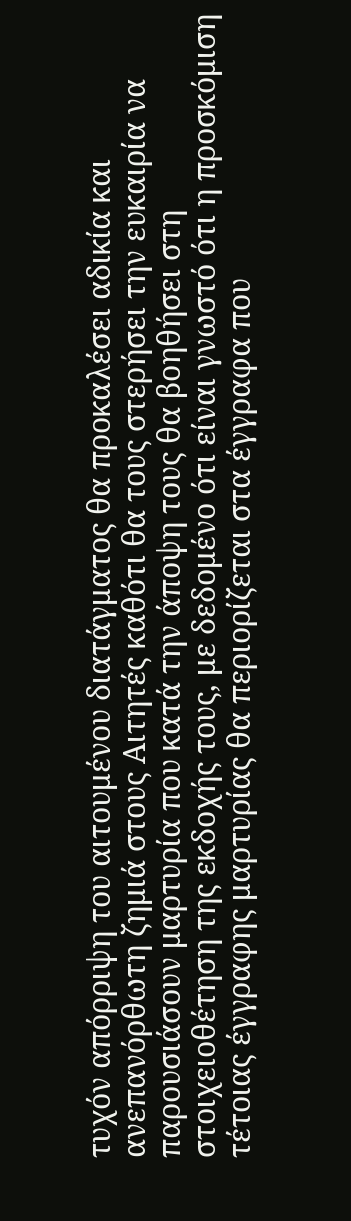τυχόν απόρριψη του αιτουμένου διατάγματος θα προκαλέσει αδικία και ανεπανόρθωτη ζημιά στους Αιτητές καθότι θα τους στερήσει την ευκαιρία να παρουσιάσουν μαρτυρία που κατά την άποψη τους θα βοηθήσει στη στοιχειοθέτηση της εκδοχής τους, με δεδομένο ότι είναι γνωστό ότι η προσκόμιση τέτοιας έγγραφης μαρτυρίας θα περιορίζεται στα έγγραφα που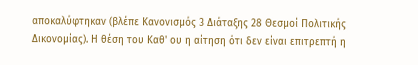αποκαλύφτηκαν (βλέπε Κανονισμός 3 Διάταξης 28 Θεσμοί Πολιτικής Δικονομίας). Η θέση του Καθ' ου η αίτηση ότι δεν είναι επιτρεπτή η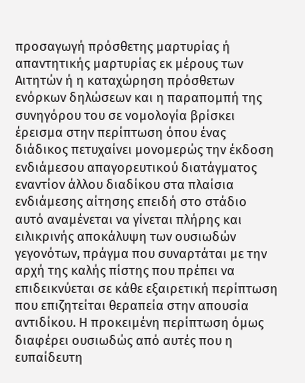προσαγωγή πρόσθετης μαρτυρίας ή απαντητικής μαρτυρίας εκ μέρους των Αιτητών ή η καταχώρηση πρόσθετων ενόρκων δηλώσεων και η παραπομπή της συνηγόρου του σε νομολογία βρίσκει έρεισμα στην περίπτωση όπου ένας διάδικος πετυχαίνει μονομερώς την έκδοση ενδιάμεσου απαγορευτικού διατάγματος εναντίον άλλου διαδίκου στα πλαίσια ενδιάμεσης αίτησης επειδή στο στάδιο αυτό αναμένεται να γίνεται πλήρης και ειλικρινής αποκάλυψη των ουσιωδών γεγονότων, πράγμα που συναρτάται με την αρχή της καλής πίστης που πρέπει να επιδεικνύεται σε κάθε εξαιρετική περίπτωση που επιζητείται θεραπεία στην απουσία αντιδίκου. Η προκειμένη περίπτωση όμως διαφέρει ουσιωδώς από αυτές που η ευπαίδευτη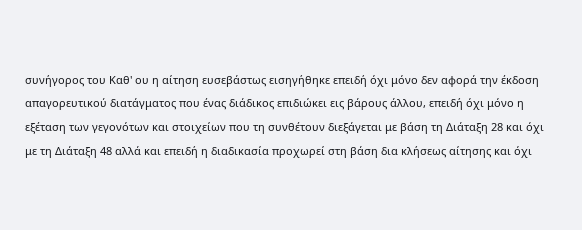συνήγορος του Καθ' ου η αίτηση ευσεβάστως εισηγήθηκε επειδή όχι μόνο δεν αφορά την έκδοση απαγορευτικού διατάγματος που ένας διάδικος επιδιώκει εις βάρους άλλου, επειδή όχι μόνο η εξέταση των γεγονότων και στοιχείων που τη συνθέτουν διεξάγεται με βάση τη Διάταξη 28 και όχι με τη Διάταξη 48 αλλά και επειδή η διαδικασία προχωρεί στη βάση δια κλήσεως αίτησης και όχι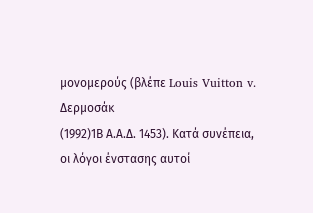μονομερούς (βλέπε Louis Vuitton v. Δερμοσάκ
(1992)1Β Α.Α.Δ. 1453). Κατά συνέπεια, οι λόγοι ένστασης αυτοί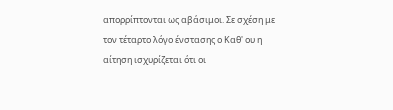απορρίπτονται ως αβάσιμοι. Σε σχέση με τον τέταρτο λόγο ένστασης ο Καθ' ου η αίτηση ισχυρίζεται ότι οι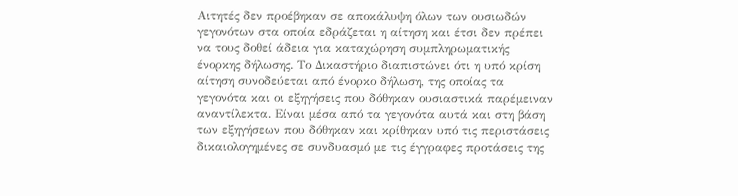Αιτητές δεν προέβηκαν σε αποκάλυψη όλων των ουσιωδών γεγονότων στα οποία εδράζεται η αίτηση και έτσι δεν πρέπει να τους δοθεί άδεια για καταχώρηση συμπληρωματικής ένορκης δήλωσης. Το Δικαστήριο διαπιστώνει ότι η υπό κρίση αίτηση συνοδεύεται από ένορκο δήλωση, της οποίας τα γεγονότα και οι εξηγήσεις που δόθηκαν ουσιαστικά παρέμειναν αναντίλεκτα. Είναι μέσα από τα γεγονότα αυτά και στη βάση των εξηγήσεων που δόθηκαν και κρίθηκαν υπό τις περιστάσεις δικαιολογημένες σε συνδυασμό με τις έγγραφες προτάσεις της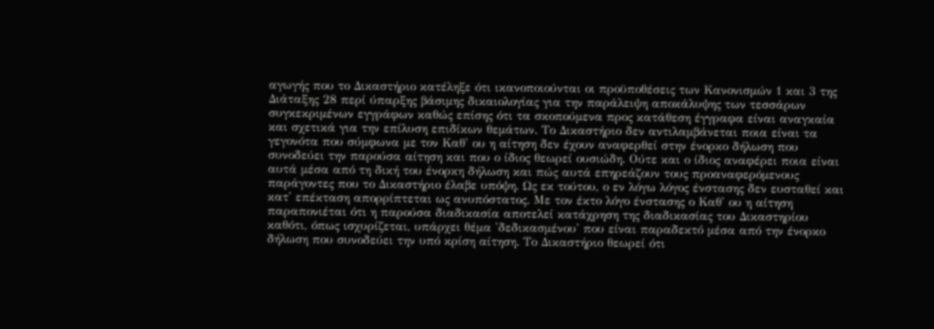αγωγής που το Δικαστήριο κατέληξε ότι ικανοποιούνται οι προϋποθέσεις των Κανονισμών 1 και 3 της Διάταξης 28 περί ύπαρξης βάσιμης δικαιολογίας για την παράλειψη αποκάλυψης των τεσσάρων συγκεκριμένων εγγράφων καθώς επίσης ότι τα σκοπούμενα προς κατάθεση έγγραφα είναι αναγκαία και σχετικά για την επίλυση επιδίκων θεμάτων. Το Δικαστήριο δεν αντιλαμβάνεται ποια είναι τα γεγονότα που σύμφωνα με τον Καθ' ου η αίτηση δεν έχουν αναφερθεί στην ένορκο δήλωση που συνοδεύει την παρούσα αίτηση και που ο ίδιος θεωρεί ουσιώδη. Ούτε και ο ίδιος αναφέρει ποια είναι αυτά μέσα από τη δική του ένορκη δήλωση και πώς αυτά επηρεάζουν τους προαναφερόμενους παράγοντες που το Δικαστήριο έλαβε υπόψη. Ως εκ τούτου, ο εν λόγω λόγος ένστασης δεν ευσταθεί και κατ' επέκταση απορρίπτεται ως ανυπόστατος. Με τον έκτο λόγο ένστασης ο Καθ' ου η αίτηση παραπονιέται ότι η παρούσα διαδικασία αποτελεί κατάχρηση της διαδικασίας του Δικαστηρίου καθότι, όπως ισχυρίζεται, υπάρχει θέμα 'δεδικασμένου' που είναι παραδεκτό μέσα από την ένορκο δήλωση που συνοδεύει την υπό κρίση αίτηση. Το Δικαστήριο θεωρεί ότι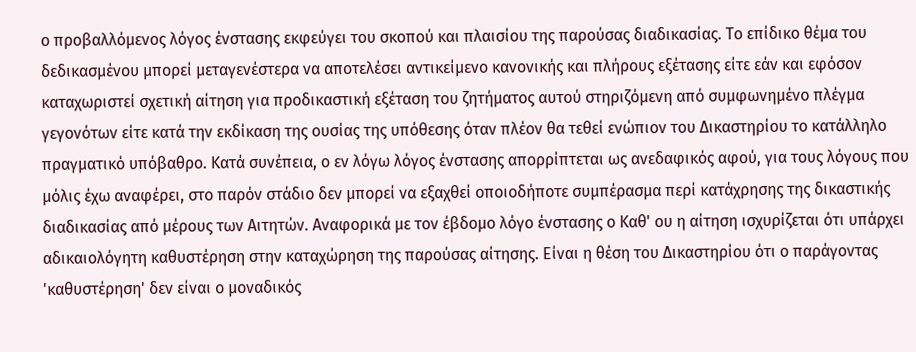ο προβαλλόμενος λόγος ένστασης εκφεύγει του σκοπού και πλαισίου της παρούσας διαδικασίας. Το επίδικο θέμα του δεδικασμένου μπορεί μεταγενέστερα να αποτελέσει αντικείμενο κανονικής και πλήρους εξέτασης είτε εάν και εφόσον καταχωριστεί σχετική αίτηση για προδικαστική εξέταση του ζητήματος αυτού στηριζόμενη από συμφωνημένο πλέγμα γεγονότων είτε κατά την εκδίκαση της ουσίας της υπόθεσης όταν πλέον θα τεθεί ενώπιον του Δικαστηρίου το κατάλληλο πραγματικό υπόβαθρο. Κατά συνέπεια, ο εν λόγω λόγος ένστασης απορρίπτεται ως ανεδαφικός αφού, για τους λόγους που μόλις έχω αναφέρει, στο παρόν στάδιο δεν μπορεί να εξαχθεί οποιοδήποτε συμπέρασμα περί κατάχρησης της δικαστικής διαδικασίας από μέρους των Αιτητών. Αναφορικά με τον έβδομο λόγο ένστασης ο Καθ' ου η αίτηση ισχυρίζεται ότι υπάρχει αδικαιολόγητη καθυστέρηση στην καταχώρηση της παρούσας αίτησης. Είναι η θέση του Δικαστηρίου ότι ο παράγοντας 'καθυστέρηση' δεν είναι ο μοναδικός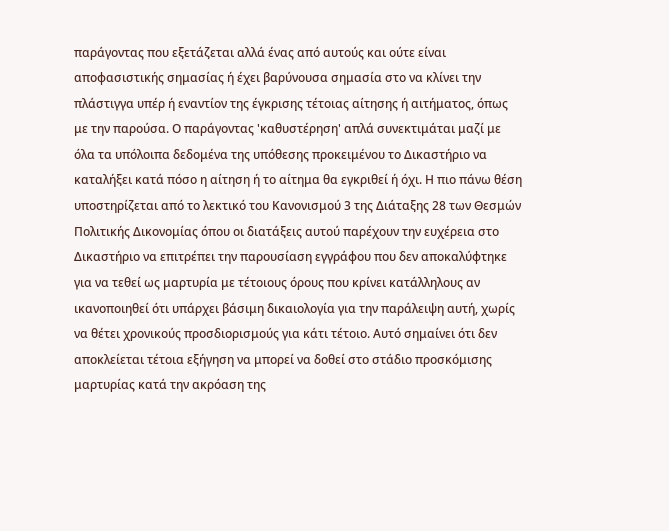παράγοντας που εξετάζεται αλλά ένας από αυτούς και ούτε είναι αποφασιστικής σημασίας ή έχει βαρύνουσα σημασία στο να κλίνει την πλάστιγγα υπέρ ή εναντίον της έγκρισης τέτοιας αίτησης ή αιτήματος, όπως με την παρούσα. Ο παράγοντας 'καθυστέρηση' απλά συνεκτιμάται μαζί με όλα τα υπόλοιπα δεδομένα της υπόθεσης προκειμένου το Δικαστήριο να καταλήξει κατά πόσο η αίτηση ή το αίτημα θα εγκριθεί ή όχι. Η πιο πάνω θέση υποστηρίζεται από το λεκτικό του Κανονισμού 3 της Διάταξης 28 των Θεσμών Πολιτικής Δικονομίας όπου οι διατάξεις αυτού παρέχουν την ευχέρεια στο Δικαστήριο να επιτρέπει την παρουσίαση εγγράφου που δεν αποκαλύφτηκε για να τεθεί ως μαρτυρία με τέτοιους όρους που κρίνει κατάλληλους αν ικανοποιηθεί ότι υπάρχει βάσιμη δικαιολογία για την παράλειψη αυτή, χωρίς να θέτει χρονικούς προσδιορισμούς για κάτι τέτοιο. Αυτό σημαίνει ότι δεν αποκλείεται τέτοια εξήγηση να μπορεί να δοθεί στο στάδιο προσκόμισης μαρτυρίας κατά την ακρόαση της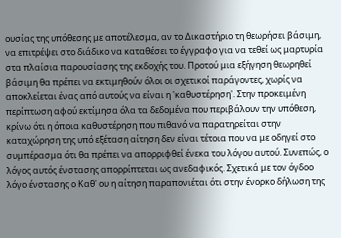ουσίας της υπόθεσης με αποτέλεσμα, αν το Δικαστήριο τη θεωρήσει βάσιμη, να επιτρέψει στο διάδικο να καταθέσει το έγγραφο για να τεθεί ως μαρτυρία στα πλαίσια παρουσίασης της εκδοχής του. Προτού μια εξήγηση θεωρηθεί βάσιμη θα πρέπει να εκτιμηθούν όλοι οι σχετικοί παράγοντες, χωρίς να αποκλείεται ένας από αυτούς να είναι η 'καθυστέρηση'. Στην προκειμένη περίπτωση αφού εκτίμησα όλα τα δεδομένα που περιβάλουν την υπόθεση, κρίνω ότι η όποια καθυστέρηση που πιθανό να παρατηρείται στην καταχώρηση της υπό εξέταση αίτηση δεν είναι τέτοια που να με οδηγεί στο συμπέρασμα ότι θα πρέπει να απορριφθεί ένεκα του λόγου αυτού. Συνεπώς, ο λόγος αυτός ένστασης απορρίπτεται ως ανεδαφικός. Σχετικά με τον όγδοο λόγο ένστασης ο Καθ' ου η αίτηση παραπονιέται ότι στην ένορκο δήλωση της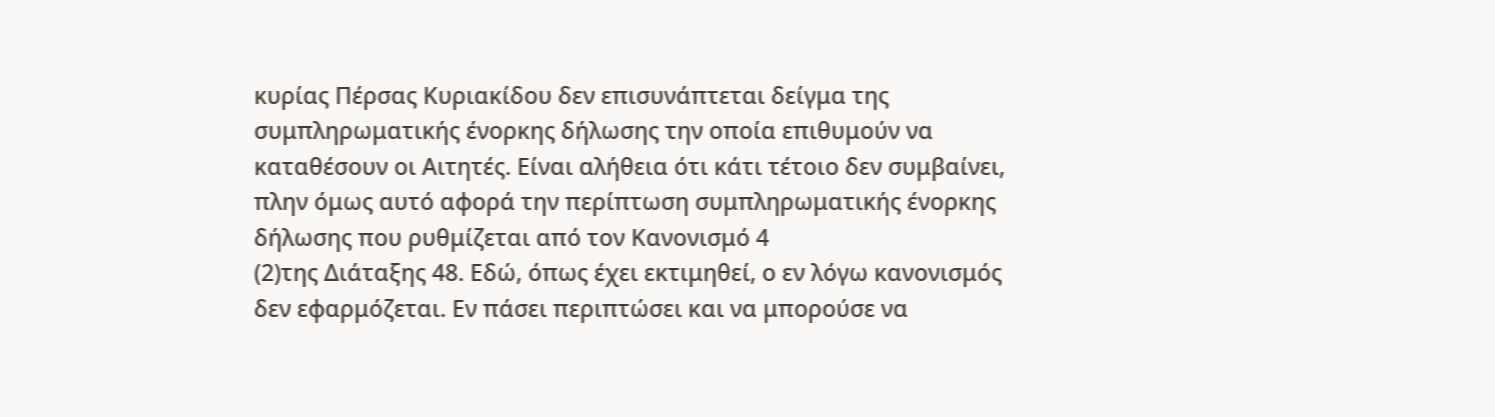κυρίας Πέρσας Κυριακίδου δεν επισυνάπτεται δείγμα της συμπληρωματικής ένορκης δήλωσης την οποία επιθυμούν να καταθέσουν οι Αιτητές. Είναι αλήθεια ότι κάτι τέτοιο δεν συμβαίνει, πλην όμως αυτό αφορά την περίπτωση συμπληρωματικής ένορκης δήλωσης που ρυθμίζεται από τον Κανονισμό 4
(2)της Διάταξης 48. Εδώ, όπως έχει εκτιμηθεί, ο εν λόγω κανονισμός δεν εφαρμόζεται. Εν πάσει περιπτώσει και να μπορούσε να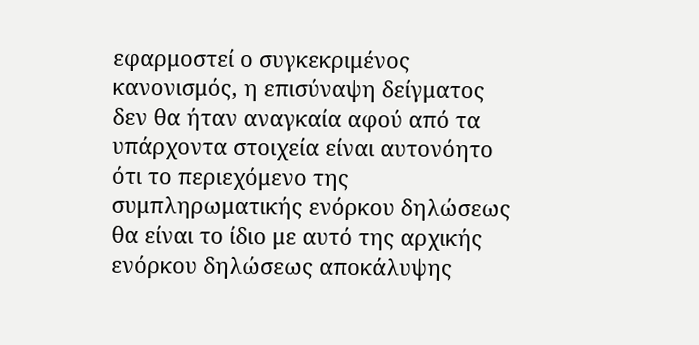εφαρμοστεί ο συγκεκριμένος κανονισμός, η επισύναψη δείγματος δεν θα ήταν αναγκαία αφού από τα υπάρχοντα στοιχεία είναι αυτονόητο ότι το περιεχόμενο της συμπληρωματικής ενόρκου δηλώσεως θα είναι το ίδιο με αυτό της αρχικής ενόρκου δηλώσεως αποκάλυψης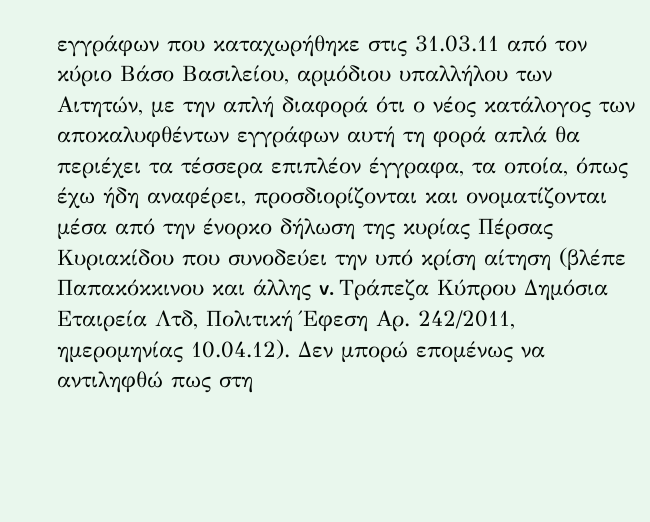εγγράφων που καταχωρήθηκε στις 31.03.11 από τον κύριο Βάσο Βασιλείου, αρμόδιου υπαλλήλου των Αιτητών, με την απλή διαφορά ότι ο νέος κατάλογος των αποκαλυφθέντων εγγράφων αυτή τη φορά απλά θα περιέχει τα τέσσερα επιπλέον έγγραφα, τα οποία, όπως έχω ήδη αναφέρει, προσδιορίζονται και ονοματίζονται μέσα από την ένορκο δήλωση της κυρίας Πέρσας Κυριακίδου που συνοδεύει την υπό κρίση αίτηση (βλέπε Παπακόκκινου και άλλης v. Τράπεζα Κύπρου Δημόσια Εταιρεία Λτδ, Πολιτική Έφεση Αρ. 242/2011, ημερομηνίας 10.04.12). Δεν μπορώ επομένως να αντιληφθώ πως στη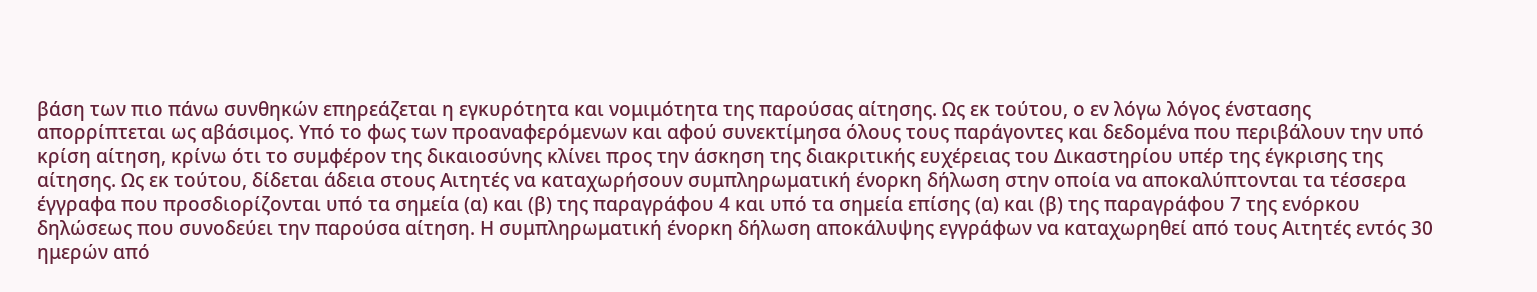βάση των πιο πάνω συνθηκών επηρεάζεται η εγκυρότητα και νομιμότητα της παρούσας αίτησης. Ως εκ τούτου, ο εν λόγω λόγος ένστασης απορρίπτεται ως αβάσιμος. Υπό το φως των προαναφερόμενων και αφού συνεκτίμησα όλους τους παράγοντες και δεδομένα που περιβάλουν την υπό κρίση αίτηση, κρίνω ότι το συμφέρον της δικαιοσύνης κλίνει προς την άσκηση της διακριτικής ευχέρειας του Δικαστηρίου υπέρ της έγκρισης της αίτησης. Ως εκ τούτου, δίδεται άδεια στους Αιτητές να καταχωρήσουν συμπληρωματική ένορκη δήλωση στην οποία να αποκαλύπτονται τα τέσσερα έγγραφα που προσδιορίζονται υπό τα σημεία (α) και (β) της παραγράφου 4 και υπό τα σημεία επίσης (α) και (β) της παραγράφου 7 της ενόρκου δηλώσεως που συνοδεύει την παρούσα αίτηση. Η συμπληρωματική ένορκη δήλωση αποκάλυψης εγγράφων να καταχωρηθεί από τους Αιτητές εντός 30 ημερών από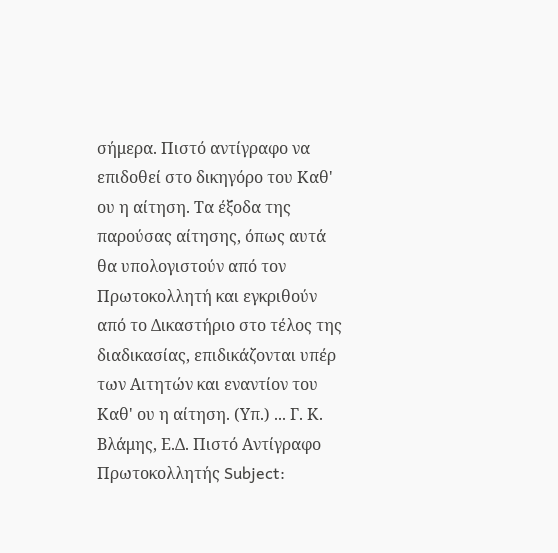σήμερα. Πιστό αντίγραφο να επιδοθεί στο δικηγόρο του Καθ' ου η αίτηση. Τα έξοδα της παρούσας αίτησης, όπως αυτά θα υπολογιστούν από τον Πρωτοκολλητή και εγκριθούν από το Δικαστήριο στο τέλος της διαδικασίας, επιδικάζονται υπέρ των Αιτητών και εναντίον του Καθ' ου η αίτηση. (Υπ.) ... Γ. Κ. Βλάμης, Ε.Δ. Πιστό Αντίγραφο Πρωτοκολλητής Subject: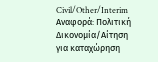Civil/Other/Interim Αναφορά: Πολιτική Δικονομία/Αίτηση για καταχώρηση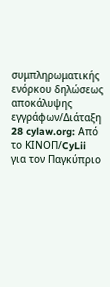συμπληρωματικής ενόρκου δηλώσεως αποκάλυψης εγγράφων/Διάταξη 28 cylaw.org: Από το ΚΙΝOΠ/CyLii για τον Παγκύπριο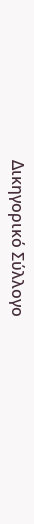Δικηγορικό Σύλλογο